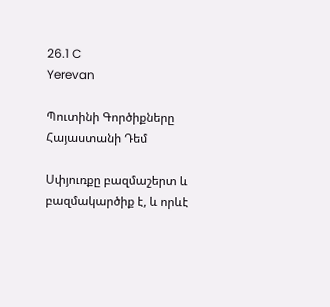26.1 C
Yerevan

Պուտինի Գործիքները Հայաստանի Դեմ

Սփյուռքը բազմաշերտ և բազմակարծիք է, և որևէ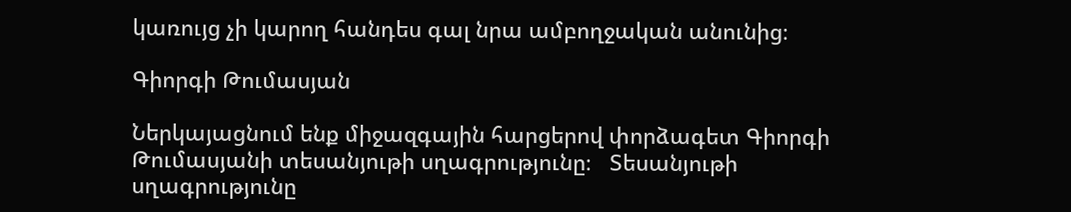կառույց չի կարող հանդես գալ նրա ամբողջական անունից։

Գիորգի Թումասյան

Ներկայացնում ենք միջազգային հարցերով փորձագետ Գիորգի Թումասյանի տեսանյութի սղագրությունը։   Տեսանյութի սղագրությունը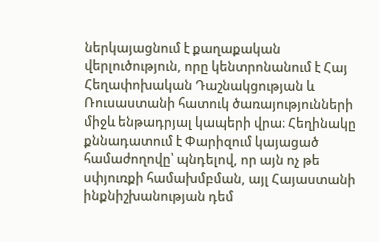ներկայացնում է քաղաքական վերլուծություն, որը կենտրոնանում է Հայ Հեղափոխական Դաշնակցության և Ռուսաստանի հատուկ ծառայությունների միջև ենթադրյալ կապերի վրա։ Հեղինակը քննադատում է Փարիզում կայացած համաժողովը՝ պնդելով, որ այն ոչ թե սփյուռքի համախմբման, այլ Հայաստանի ինքնիշխանության դեմ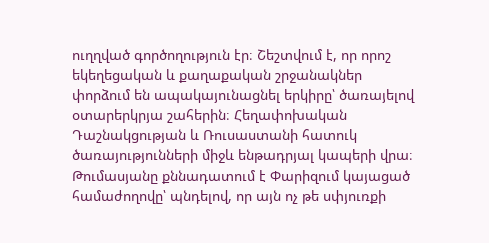ուղղված գործողություն էր։ Շեշտվում է, որ որոշ եկեղեցական և քաղաքական շրջանակներ փորձում են ապակայունացնել երկիրը՝ ծառայելով օտարերկրյա շահերին։ Հեղափոխական Դաշնակցության և Ռուսաստանի հատուկ ծառայությունների միջև ենթադրյալ կապերի վրա։ Թումասյանը քննադատում է Փարիզում կայացած համաժողովը՝ պնդելով, որ այն ոչ թե սփյուռքի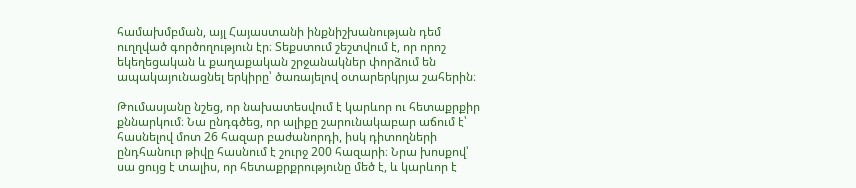համախմբման, այլ Հայաստանի ինքնիշխանության դեմ ուղղված գործողություն էր։ Տեքստում շեշտվում է, որ որոշ եկեղեցական և քաղաքական շրջանակներ փորձում են ապակայունացնել երկիրը՝ ծառայելով օտարերկրյա շահերին։

Թումասյանը նշեց, որ նախատեսվում է կարևոր ու հետաքրքիր քննարկում։ Նա ընդգծեց, որ ալիքը շարունակաբար աճում է՝ հասնելով մոտ 26 հազար բաժանորդի, իսկ դիտողների ընդհանուր թիվը հասնում է շուրջ 200 հազարի։ Նրա խոսքով՝ սա ցույց է տալիս, որ հետաքրքրությունը մեծ է, և կարևոր է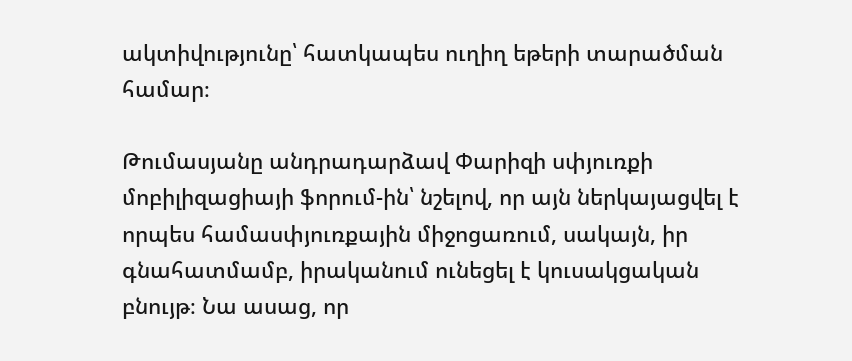ակտիվությունը՝ հատկապես ուղիղ եթերի տարածման համար։

Թումասյանը անդրադարձավ Փարիզի սփյուռքի մոբիլիզացիայի ֆորում-ին՝ նշելով, որ այն ներկայացվել է որպես համասփյուռքային միջոցառում, սակայն, իր գնահատմամբ, իրականում ունեցել է կուսակցական բնույթ։ Նա ասաց, որ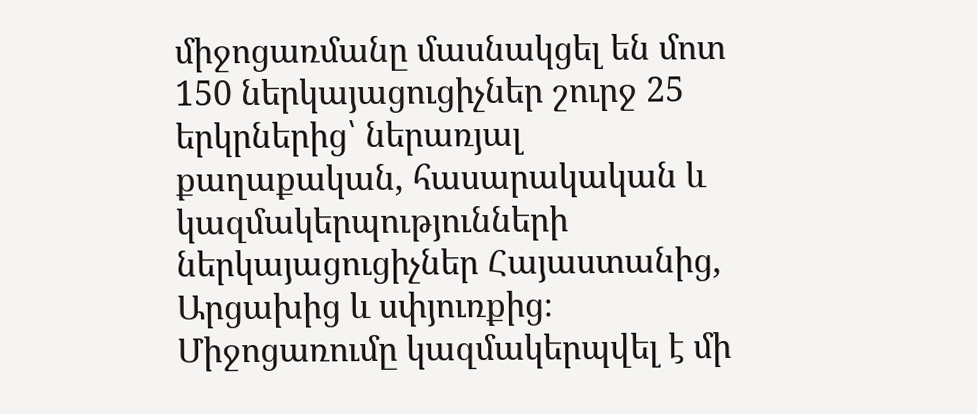միջոցառմանը մասնակցել են մոտ 150 ներկայացուցիչներ շուրջ 25 երկրներից՝ ներառյալ քաղաքական, հասարակական և կազմակերպությունների ներկայացուցիչներ Հայաստանից, Արցախից և սփյուռքից։ Միջոցառումը կազմակերպվել է մի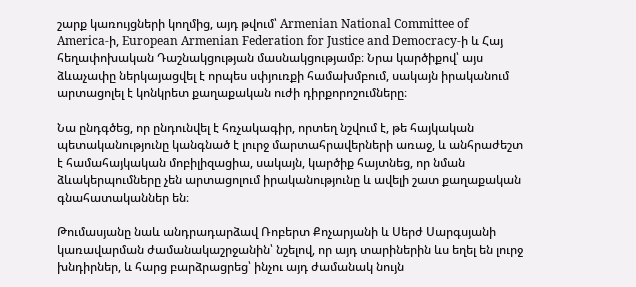շարք կառույցների կողմից, այդ թվում՝ Armenian National Committee of America‑ի, European Armenian Federation for Justice and Democracy‑ի և Հայ հեղափոխական Դաշնակցության մասնակցությամբ։ Նրա կարծիքով՝ այս ձևաչափը ներկայացվել է որպես սփյուռքի համախմբում, սակայն իրականում արտացոլել է կոնկրետ քաղաքական ուժի դիրքորոշումները։

Նա ընդգծեց, որ ընդունվել է հռչակագիր, որտեղ նշվում է, թե հայկական պետականությունը կանգնած է լուրջ մարտահրավերների առաջ, և անհրաժեշտ է համահայկական մոբիլիզացիա, սակայն, կարծիք հայտնեց, որ նման ձևակերպումները չեն արտացոլում իրականությունը և ավելի շատ քաղաքական գնահատականներ են։

Թումասյանը նաև անդրադարձավ Ռոբերտ Քոչարյանի և Սերժ Սարգսյանի կառավարման ժամանակաշրջանին՝ նշելով, որ այդ տարիներին ևս եղել են լուրջ խնդիրներ, և հարց բարձրացրեց՝ ինչու այդ ժամանակ նույն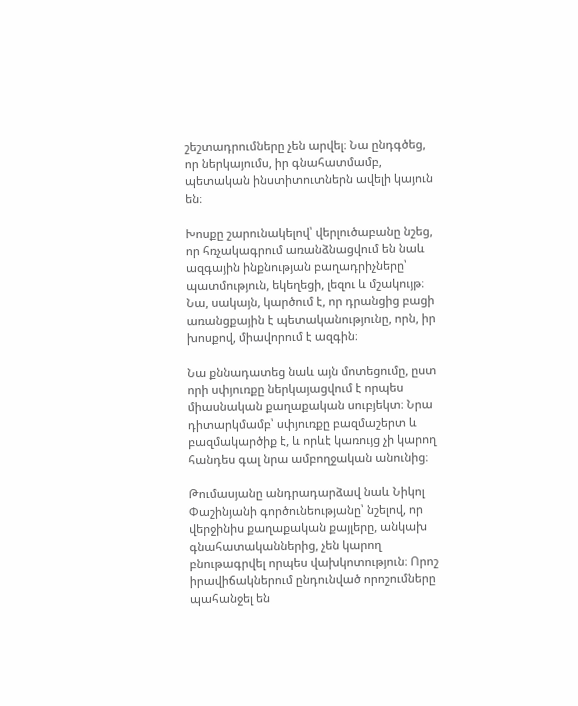շեշտադրումները չեն արվել։ Նա ընդգծեց, որ ներկայումս, իր գնահատմամբ, պետական ինստիտուտներն ավելի կայուն են։

Խոսքը շարունակելով՝ վերլուծաբանը նշեց, որ հռչակագրում առանձնացվում են նաև ազգային ինքնության բաղադրիչները՝ պատմություն, եկեղեցի, լեզու և մշակույթ։ Նա, սակայն, կարծում է, որ դրանցից բացի առանցքային է պետականությունը, որն, իր խոսքով, միավորում է ազգին։

Նա քննադատեց նաև այն մոտեցումը, ըստ որի սփյուռքը ներկայացվում է որպես միասնական քաղաքական սուբյեկտ։ Նրա դիտարկմամբ՝ սփյուռքը բազմաշերտ և բազմակարծիք է, և որևէ կառույց չի կարող հանդես գալ նրա ամբողջական անունից։

Թումասյանը անդրադարձավ նաև Նիկոլ Փաշինյանի գործունեությանը՝ նշելով, որ վերջինիս քաղաքական քայլերը, անկախ գնահատականներից, չեն կարող բնութագրվել որպես վախկոտություն։ Որոշ իրավիճակներում ընդունված որոշումները պահանջել են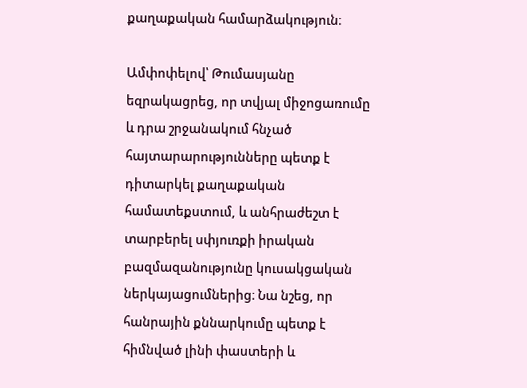քաղաքական համարձակություն։

Ամփոփելով՝ Թումասյանը եզրակացրեց, որ տվյալ միջոցառումը և դրա շրջանակում հնչած հայտարարությունները պետք է դիտարկել քաղաքական համատեքստում, և անհրաժեշտ է տարբերել սփյուռքի իրական բազմազանությունը կուսակցական ներկայացումներից։ Նա նշեց, որ հանրային քննարկումը պետք է հիմնված լինի փաստերի և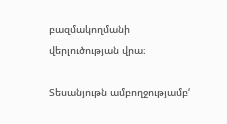բազմակողմանի վերլուծության վրա։

Տեսանյութն ամբողջությամբ‘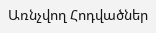Առնչվող Հոդվածներ